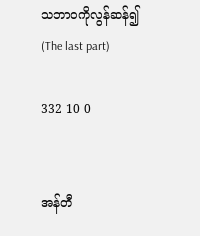သဘာဝကိုလွန်ဆန်၍ (The last part)

332 10 0


အန်တီ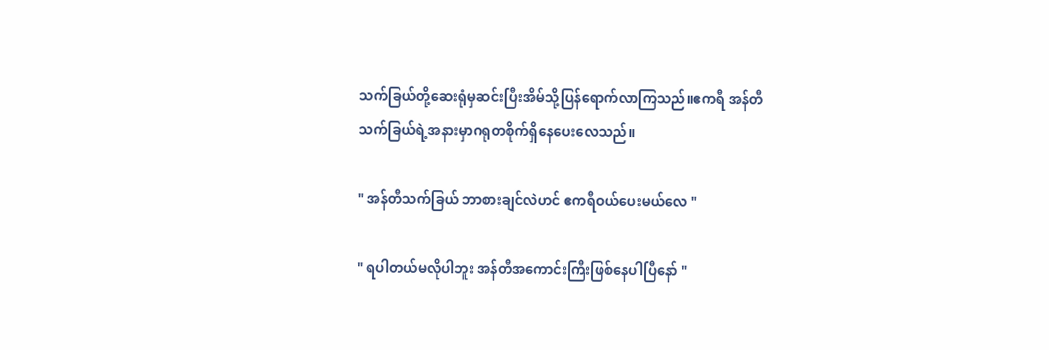သက်ခြယ်တို့ဆေးရုံမှဆင်းပြီးအိမ်သို့ပြန်ရောက်လာကြသည်။ဧကရီ အန်တီသက်ခြယ်ရဲ့အနားမှာဂရုတစိုက်ရှိနေပေးလေသည်။

" အန်တီသက်ခြယ် ဘာစားချင်လဲဟင် ဧကရီဝယ်ပေးမယ်လေ "

" ရပါတယ်မလိုပါဘူး အန်တီအကောင်းကြီးဖြစ်နေပါပြီနော် "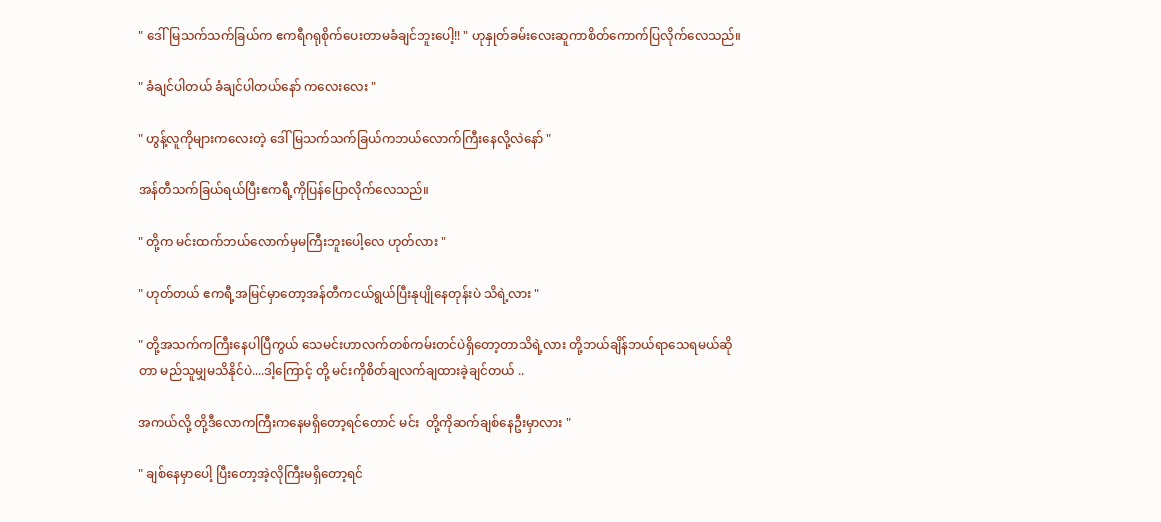" ဒေါ်မြသက်သက်ခြယ်က ဧကရီဂရုစိုက်ပေးတာမခံချင်ဘူးပေါ့!! " ဟုနှုတ်ခမ်းလေးဆူကာစိတ်ကောက်ပြလိုက်လေသည်။

" ခံချင်ပါတယ် ခံချင်ပါတယ်နော် ကလေးလေး "

" ဟွန့်လူကိုများကလေးတဲ့ ဒေါ်မြသက်သက်ခြယ်ကဘယ်လောက်ကြီးနေလို့လဲနော် "

အန်တီသက်ခြယ်ရယ်ပြီးဧကရီ့ကိုပြန်ပြောလိုက်လေသည်။

" တို့က မင်းထက်ဘယ်လောက်မှမကြီးဘူးပေါ့လေ ဟုတ်လား "

" ဟုတ်တယ် ဧကရီ့အမြင်မှာတော့အန်တီကငယ်ရွယ်ပြီးနုပျိုနေတုန်းပဲ သိရဲ့လား "

" တို့အသက်ကကြီးနေပါပြီကွယ် သေမင်းဟာလက်တစ်ကမ်းတင်ပဲရှိတော့တာသိရဲ့လား တို့ဘယ်ချိန်ဘယ်ရာသေရမယ်ဆိုတာ မည်သူမျှမသိနိုင်ပဲ....ဒါ့ကြောင့် တို့ မင်းကိုစိတ်ချလက်ချထားခဲ့ချင်တယ် ..

အကယ်လို့ တို့ဒီလောကကြီးကနေမရှိတော့ရင်တောင် မင်း  တို့ကိုဆက်ချစ်နေဦးမှာလား "

" ချစ်နေမှာပေါ့ ပြီးတော့အဲ့လိုကြီးမရှိတော့ရင်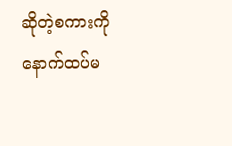ဆိုတဲ့စကားကိုနောက်ထပ်မ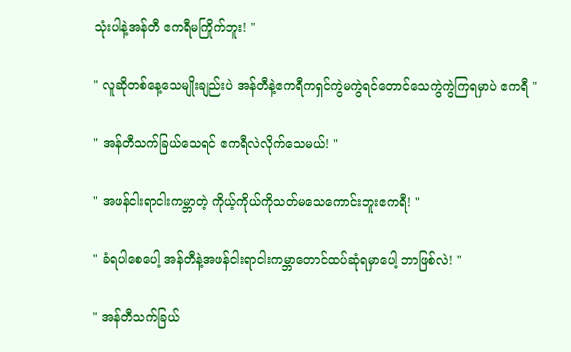သုံးပါနဲ့အန်တီ ဧကရီမကြိုက်ဘူး! "

" လူဆိုတစ်နေ့သေမျိုးချည်းပဲ အန်တီနဲ့ဧကရီကရှင်ကွဲမကွဲရင်တောင်သေကွဲကွဲကြရမှာပဲ ဧကရီ "

" အန်တီသက်ခြယ်သေရင် ဧကရီလဲလိုက်သေမယ်! "

" အဖန်ငါးရာငါးကမ္ဘာတဲ့ ကိုယ့်ကိုယ်ကိုသတ်မသေကောင်းဘူးဧကရီ! "

" ခံရပါစေပေါ့ အန်တီနဲ့အဖန်ငါးရာငါးကမ္ဘာတောင်ထပ်ဆုံရမှာပေါ့ ဘာဖြစ်လဲ! "

" အန်တီသက်ခြယ်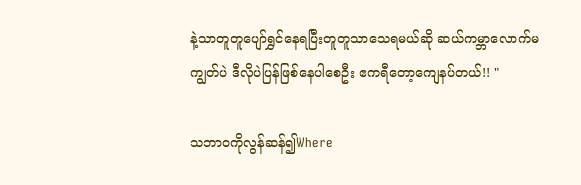နဲ့သာတူတူပျော်ရွှင်နေရပြီးတူတူသာသေရမယ်ဆို ဆယ်ကမ္ဘာလောက်မကျွတ်ပဲ ဒီလိုပဲပြန်ဖြစ်နေပါစေဦး ဧကရီတော့ကျေနပ်တယ်!! "

သဘာဝကိုလွန်ဆန်၍Where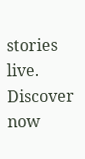stories live. Discover now